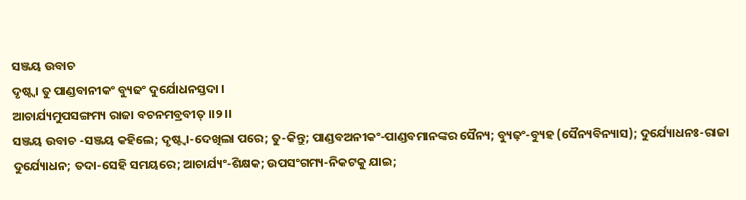ସଞ୍ଜୟ ଉବାଚ
ଦୃଷ୍ଟ୍ୱା ତୁ ପାଣ୍ଡବାନୀକଂ ବ୍ୟୁଢଂ ଦୁର୍ଯୋଧନସ୍ତଦା ।
ଆଚାର୍ଯ୍ୟମୁପସଙ୍ଗମ୍ୟ ରାଜା ବଚନମବ୍ରବୀତ୍ ।।୨।।
ସଞ୍ଜୟ ଉବାଚ -ସଞ୍ଜୟ କହିଲେ; ଦୃଷ୍ଟ୍ୱା-ଦେଖିଲା ପରେ; ତୁ-କିନ୍ତୁ; ପାଣ୍ଡବଅନୀକଂ-ପାଣ୍ଡବମାନଙ୍କର ସୈନ୍ୟ; ବ୍ୟୁଢ଼ଂ-ବ୍ୟୁହ (ସୈନ୍ୟବିନ୍ୟାସ); ଦୁର୍ଯ୍ୟୋଧନଃ-ରାଜା ଦୁର୍ଯ୍ୟୋଧନ; ତଦା-ସେହି ସମୟରେ; ଆଚାର୍ଯ୍ୟଂ-ଶିକ୍ଷକ; ଉପସଂଗମ୍ୟ-ନିକଟକୁ ଯାଇ;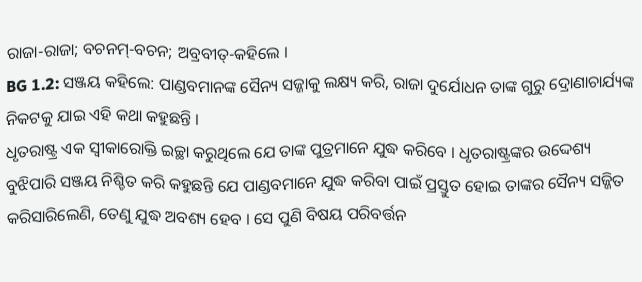ରାଜା-ରାଜା; ବଚନମ୍-ବଚନ; ଅବ୍ରବୀତ୍-କହିଲେ ।
BG 1.2: ସଞ୍ଜୟ କହିଲେ: ପାଣ୍ଡବମାନଙ୍କ ସୈନ୍ୟ ସଜ୍ଜାକୁ ଲକ୍ଷ୍ୟ କରି, ରାଜା ଦୁର୍ଯୋଧନ ତାଙ୍କ ଗୁରୁ ଦ୍ରୋଣାଚାର୍ଯ୍ୟଙ୍କ ନିକଟକୁ ଯାଇ ଏହି କଥା କହୁଛନ୍ତି ।
ଧୃତରାଷ୍ଟ୍ର ଏକ ସ୍ୱୀକାରୋକ୍ତି ଇଚ୍ଛା କରୁଥିଲେ ଯେ ତାଙ୍କ ପୁତ୍ରମାନେ ଯୁଦ୍ଧ କରିବେ । ଧୃତରାଷ୍ଟ୍ରଙ୍କର ଉଦ୍ଦେଶ୍ୟ ବୁଝିପାରି ସଞ୍ଜୟ ନିଶ୍ଚିତ କରି କହୁଛନ୍ତି ଯେ ପାଣ୍ଡବମାନେ ଯୁଦ୍ଧ କରିବା ପାଇଁ ପ୍ରସ୍ତୁତ ହୋଇ ତାଙ୍କର ସୈନ୍ୟ ସଜ୍ଜିତ କରିସାରିଲେଣି, ତେଣୁ ଯୁଦ୍ଧ ଅବଶ୍ୟ ହେବ । ସେ ପୁଣି ବିଷୟ ପରିବର୍ତ୍ତନ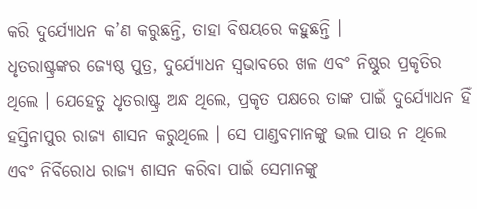କରି ଦୁର୍ଯ୍ୟୋଧନ କ’ଣ କରୁଛନ୍ତି, ତାହା ବିଷୟରେ କହୁଛନ୍ତି ।
ଧୃତରାଷ୍ଟ୍ରଙ୍କର ଜ୍ୟେଷ୍ଠ ପୁତ୍ର, ଦୁର୍ଯ୍ୟୋଧନ ସ୍ୱଭାବରେ ଖଳ ଏବଂ ନିଷ୍ଠୁର ପ୍ରକୃତିର ଥିଲେ । ଯେହେତୁ ଧୃତରାଷ୍ଟ୍ର ଅନ୍ଧ ଥିଲେ, ପ୍ରକୃତ ପକ୍ଷରେ ତାଙ୍କ ପାଇଁ ଦୁର୍ଯ୍ୟୋଧନ ହିଁ ହସ୍ତିନାପୁର ରାଜ୍ୟ ଶାସନ କରୁଥିଲେ । ସେ ପାଣ୍ଡବମାନଙ୍କୁ ଭଲ ପାଉ ନ ଥିଲେ ଏବଂ ନିର୍ବିରୋଧ ରାଜ୍ୟ ଶାସନ କରିବା ପାଇଁ ସେମାନଙ୍କୁ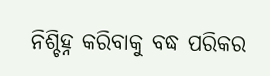ନିଶ୍ଚିହ୍ନ କରିବାକୁ ବଦ୍ଧ ପରିକର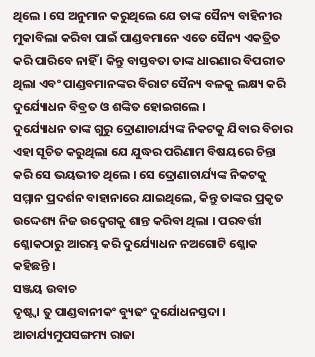ଥିଲେ । ସେ ଅନୁମାନ କରୁଥିଲେ ଯେ ତାଙ୍କ ସୈନ୍ୟ ବାହିନୀର ମୁକାବିଲା କରିବା ପାଇଁ ପାଣ୍ଡବମାନେ ଏତେ ସୈନ୍ୟ ଏକତ୍ରିତ କରି ପାରିବେ ନାହିଁ । କିନ୍ତୁ ବାସ୍ତବତା ତାଙ୍କ ଧାରଣାର ବିପରୀତ ଥିଲା ଏବଂ ପାଣ୍ଡବମାନଙ୍କର ବିରାଟ ସୈନ୍ୟ ବଳକୁ ଲକ୍ଷ୍ୟ କରି ଦୁର୍ଯ୍ୟୋଧନ ବିବ୍ରତ ଓ ଶଙ୍କିତ ହୋଇଗଲେ ।
ଦୁର୍ଯ୍ୟୋଧନ ତାଙ୍କ ଗୁରୁ ଦ୍ରୋଣାଚାର୍ଯ୍ୟଙ୍କ ନିକଟକୁ ଯିବାର ବିଚାର ଏହା ସୂଚିତ କରୁଥିଲା ଯେ ଯୁଦ୍ଧର ପରିଣାମ ବିଷୟରେ ଚିନ୍ତା କରି ସେ ଭୟଭୀତ ଥିଲେ । ସେ ଦ୍ରୋଣାଚାର୍ଯ୍ୟଙ୍କ ନିକଟକୁ ସମ୍ମାନ ପ୍ରଦର୍ଶନ ବାହାନାରେ ଯାଇଥିଲେ, କିନ୍ତୁ ତାଙ୍କର ପ୍ରକୃତ ଉଦ୍ଦେଶ୍ୟ ନିଜ ଉଦ୍ବେଗକୁ ଶାନ୍ତ କରିବା ଥିଲା । ପରବର୍ତ୍ତୀ ଶ୍ଳୋକଠାରୁ ଆରମ୍ଭ କରି ଦୁର୍ଯ୍ୟୋଧନ ନଅଗୋଟି ଶ୍ଳୋକ କହିଛନ୍ତି ।
ସଞ୍ଜୟ ଉବାଚ
ଦୃଷ୍ଟ୍ୱା ତୁ ପାଣ୍ଡବାନୀକଂ ବ୍ୟୁଢଂ ଦୁର୍ଯୋଧନସ୍ତଦା ।
ଆଚାର୍ଯ୍ୟମୁପସଙ୍ଗମ୍ୟ ରାଜା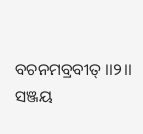ବଚନମବ୍ରବୀତ୍ ।।୨।।
ସଞ୍ଜୟ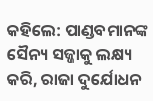କହିଲେ: ପାଣ୍ଡବମାନଙ୍କ ସୈନ୍ୟ ସଜ୍ଜାକୁ ଲକ୍ଷ୍ୟ କରି, ରାଜା ଦୁର୍ଯୋଧନ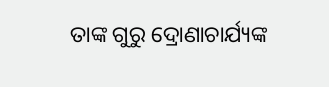ତାଙ୍କ ଗୁରୁ ଦ୍ରୋଣାଚାର୍ଯ୍ୟଙ୍କ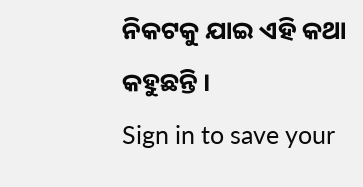ନିକଟକୁ ଯାଇ ଏହି କଥା କହୁଛନ୍ତି ।
Sign in to save your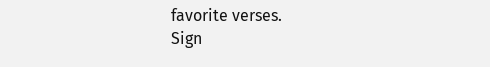favorite verses.
Sign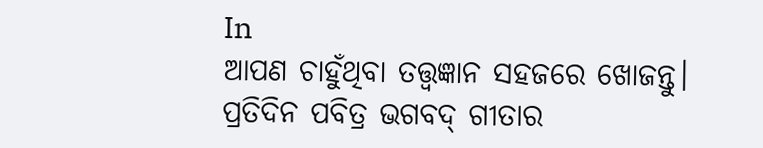In
ଆପଣ ଚାହୁଁଥିବା ତତ୍ତ୍ୱଜ୍ଞାନ ସହଜରେ ଖୋଜନ୍ତୁ।
ପ୍ରତିଦିନ ପବିତ୍ର ଭଗବଦ୍ ଗୀତାର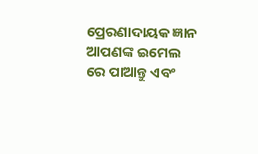ପ୍ରେରଣାଦାୟକ ଜ୍ଞାନ ଆପଣଙ୍କ ଇମେଲ ରେ ପାଆନ୍ତୁ ଏବଂ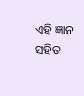ଏହି ଜ୍ଞାନ ସହିତ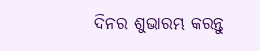ଦିନର ଶୁଭାରମ୍ଭ କରନ୍ତୁ